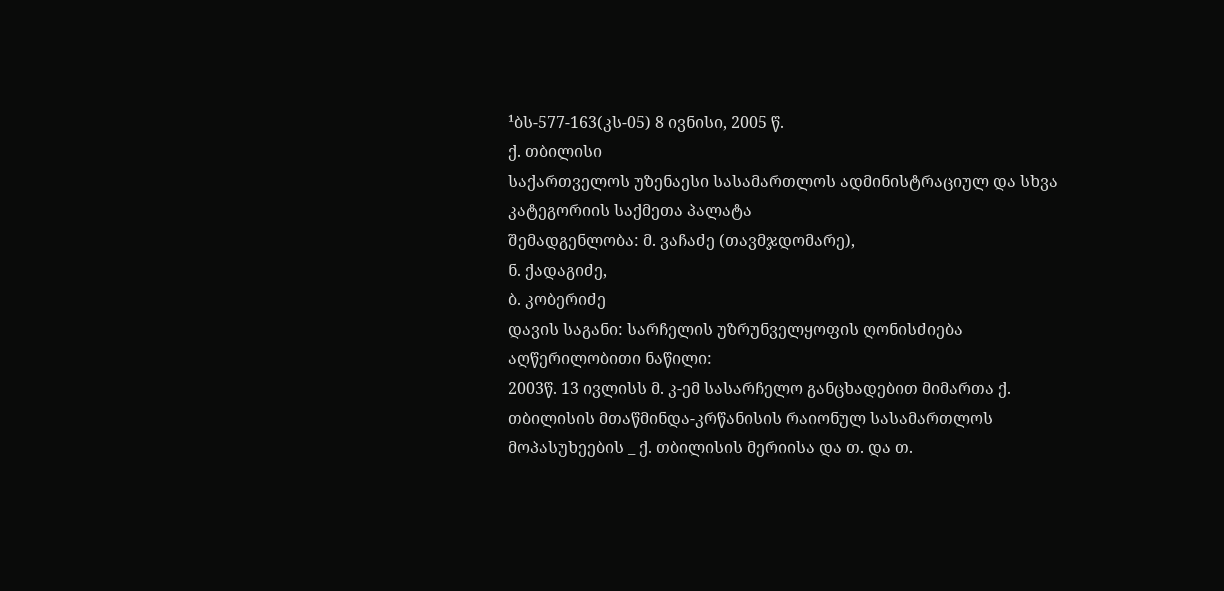¹ბს-577-163(კს-05) 8 ივნისი, 2005 წ.
ქ. თბილისი
საქართველოს უზენაესი სასამართლოს ადმინისტრაციულ და სხვა კატეგორიის საქმეთა პალატა
შემადგენლობა: მ. ვაჩაძე (თავმჯდომარე),
ნ. ქადაგიძე,
ბ. კობერიძე
დავის საგანი: სარჩელის უზრუნველყოფის ღონისძიება
აღწერილობითი ნაწილი:
2003წ. 13 ივლისს მ. კ-ემ სასარჩელო განცხადებით მიმართა ქ. თბილისის მთაწმინდა-კრწანისის რაიონულ სასამართლოს მოპასუხეების _ ქ. თბილისის მერიისა და თ. და თ.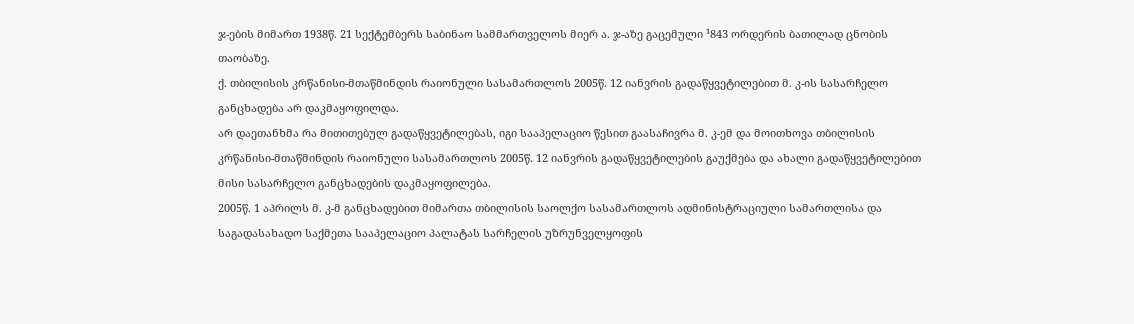ჯ-ების მიმართ 1938წ. 21 სექტემბერს საბინაო სამმართველოს მიერ ა. ჯ-აზე გაცემული ¹843 ორდერის ბათილად ცნობის თაობაზე.
ქ. თბილისის კრწანისი-მთაწმინდის რაიონული სასამართლოს 2005წ. 12 იანვრის გადაწყვეტილებით მ. კ-ის სასარჩელო განცხადება არ დაკმაყოფილდა.
არ დაეთანხმა რა მითითებულ გადაწყვეტილებას, იგი სააპელაციო წესით გაასაჩივრა მ. კ-ემ და მოითხოვა თბილისის კრწანისი-მთაწმინდის რაიონული სასამართლოს 2005წ. 12 იანვრის გადაწყვეტილების გაუქმება და ახალი გადაწყვეტილებით მისი სასარჩელო განცხადების დაკმაყოფილება.
2005წ. 1 აპრილს მ. კ-მ განცხადებით მიმართა თბილისის საოლქო სასამართლოს ადმინისტრაციული სამართლისა და საგადასახადო საქმეთა სააპელაციო პალატას სარჩელის უზრუნველყოფის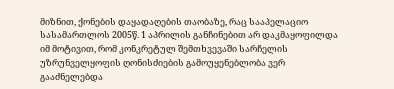მიზნით, ქონების დაყადაღების თაობაზე, რაც სააპელაციო სასამართლოს 2005წ. 1 აპრილის განჩინებით არ დაკმაყოფილდა იმ მოტივით, რომ კონკრეტულ შემთხვევაში სარჩელის უზრუნველყოფის ღონისძიების გამოუყენებლობა ვერ გააძნელებდა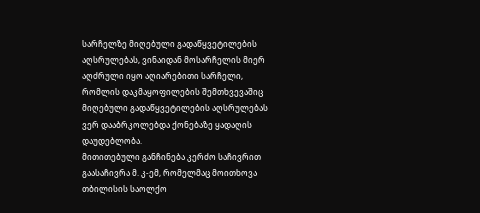სარჩელზე მიღებული გადაწყვეტილების აღსრულებას, ვინაიდან მოსარჩელის მიერ აღძრული იყო აღიარებითი სარჩელი, რომლის დაკმაყოფილების შემთხვევაშიც მიღებული გადაწყვეტილების აღსრულებას ვერ დააბრკოლებდა ქონებაზე ყადაღის დაუდებლობა.
მითითებული განჩინება კერძო საჩივრით გაასაჩივრა მ. კ-ემ, რომელმაც მოითხოვა თბილისის საოლქო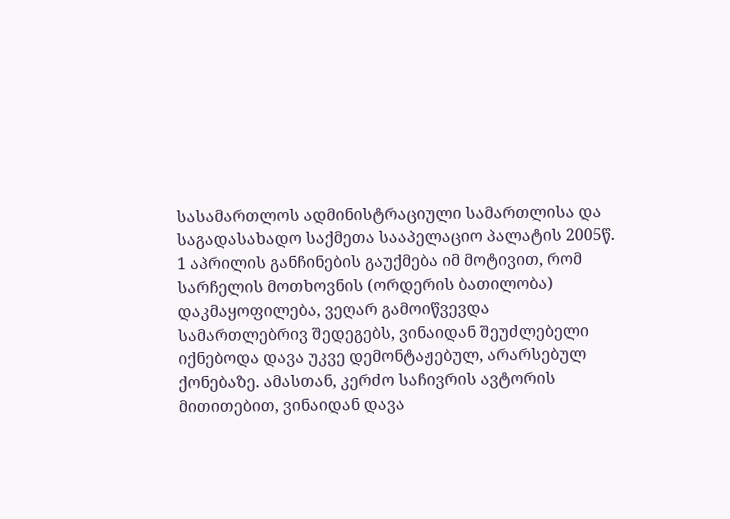სასამართლოს ადმინისტრაციული სამართლისა და საგადასახადო საქმეთა სააპელაციო პალატის 2005წ. 1 აპრილის განჩინების გაუქმება იმ მოტივით, რომ სარჩელის მოთხოვნის (ორდერის ბათილობა) დაკმაყოფილება, ვეღარ გამოიწვევდა სამართლებრივ შედეგებს, ვინაიდან შეუძლებელი იქნებოდა დავა უკვე დემონტაჟებულ, არარსებულ ქონებაზე. ამასთან, კერძო საჩივრის ავტორის მითითებით, ვინაიდან დავა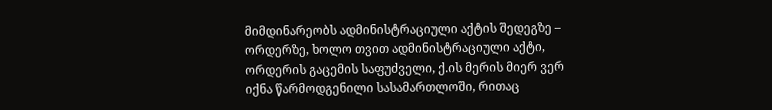მიმდინარეობს ადმინისტრაციული აქტის შედეგზე – ორდერზე, ხოლო თვით ადმინისტრაციული აქტი, ორდერის გაცემის საფუძველი, ქ.ის მერის მიერ ვერ იქნა წარმოდგენილი სასამართლოში, რითაც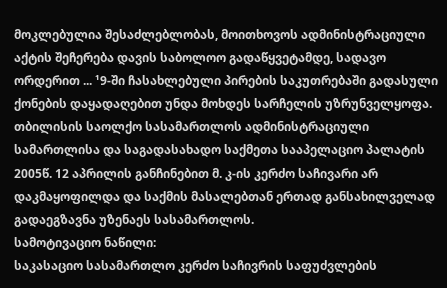მოკლებულია შესაძლებლობას, მოითხოვოს ადმინისტრაციული აქტის შეჩერება დავის საბოლოო გადაწყვეტამდე, სადავო ორდერით ... ¹9-ში ჩასახლებული პირების საკუთრებაში გადასული ქონების დაყადაღებით უნდა მოხდეს სარჩელის უზრუნველყოფა.
თბილისის საოლქო სასამართლოს ადმინისტრაციული სამართლისა და საგადასახადო საქმეთა სააპელაციო პალატის 2005წ. 12 აპრილის განჩინებით მ. კ-ის კერძო საჩივარი არ დაკმაყოფილდა და საქმის მასალებთან ერთად განსახილველად გადაეგზავნა უზენაეს სასამართლოს.
სამოტივაციო ნაწილი:
საკასაციო სასამართლო კერძო საჩივრის საფუძვლების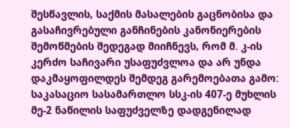შესწავლის, საქმის მასალების გაცნობისა და გასაჩივრებული განჩინების კანონიერების შემოწმების შედეგად მიიჩნევს, რომ მ. კ-ის კერძო საჩივარი უსაფუძვლოა და არ უნდა დაკმაყოფილდეს შემდეგ გარემოებათა გამო:
საკასაციო სასამართლო სსკ-ის 407-ე მუხლის მე-2 ნაწილის საფუძველზე დადგენილად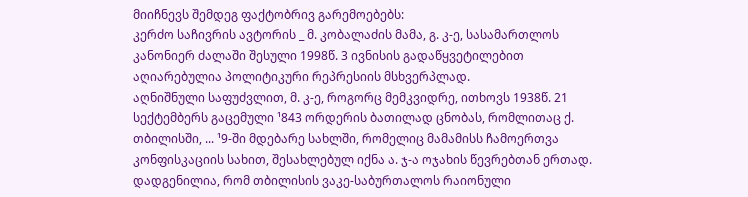მიიჩნევს შემდეგ ფაქტობრივ გარემოებებს:
კერძო საჩივრის ავტორის _ მ. კობალაძის მამა, გ. კ-ე, სასამართლოს კანონიერ ძალაში შესული 1998წ. 3 ივნისის გადაწყვეტილებით აღიარებულია პოლიტიკური რეპრესიის მსხვერპლად.
აღნიშნული საფუძვლით, მ. კ-ე, როგორც მემკვიდრე, ითხოვს 1938წ. 21 სექტემბერს გაცემული ¹843 ორდერის ბათილად ცნობას, რომლითაც ქ. თბილისში, ... ¹9-ში მდებარე სახლში, რომელიც მამამისს ჩამოერთვა კონფისკაციის სახით, შესახლებულ იქნა ა. ჯ-ა ოჯახის წევრებთან ერთად.
დადგენილია, რომ თბილისის ვაკე-საბურთალოს რაიონული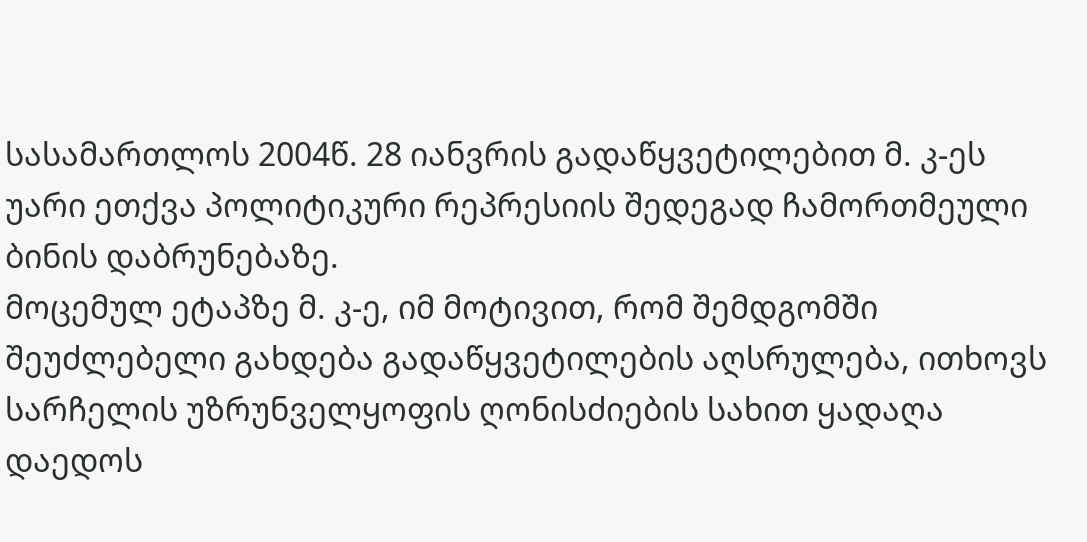სასამართლოს 2004წ. 28 იანვრის გადაწყვეტილებით მ. კ-ეს უარი ეთქვა პოლიტიკური რეპრესიის შედეგად ჩამორთმეული ბინის დაბრუნებაზე.
მოცემულ ეტაპზე მ. კ-ე, იმ მოტივით, რომ შემდგომში შეუძლებელი გახდება გადაწყვეტილების აღსრულება, ითხოვს სარჩელის უზრუნველყოფის ღონისძიების სახით ყადაღა დაედოს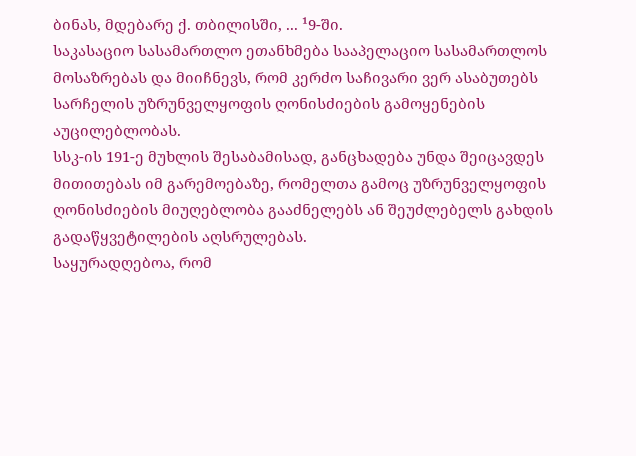ბინას, მდებარე ქ. თბილისში, ... ¹9-ში.
საკასაციო სასამართლო ეთანხმება სააპელაციო სასამართლოს მოსაზრებას და მიიჩნევს, რომ კერძო საჩივარი ვერ ასაბუთებს სარჩელის უზრუნველყოფის ღონისძიების გამოყენების აუცილებლობას.
სსკ-ის 191-ე მუხლის შესაბამისად, განცხადება უნდა შეიცავდეს მითითებას იმ გარემოებაზე, რომელთა გამოც უზრუნველყოფის ღონისძიების მიუღებლობა გააძნელებს ან შეუძლებელს გახდის გადაწყვეტილების აღსრულებას.
საყურადღებოა, რომ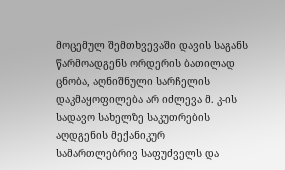მოცემულ შემთხვევაში დავის საგანს წარმოადგენს ორდერის ბათილად ცნობა, აღნიშნული სარჩელის დაკმაყოფილება არ იძლევა მ. კ-ის სადავო სახელზე საკუთრების აღდგენის მექანიკურ სამართლებრივ საფუძველს და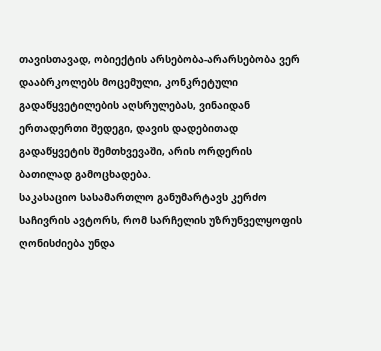თავისთავად, ობიექტის არსებობა-არარსებობა ვერ დააბრკოლებს მოცემული, კონკრეტული გადაწყვეტილების აღსრულებას, ვინაიდან ერთადერთი შედეგი, დავის დადებითად გადაწყვეტის შემთხვევაში, არის ორდერის ბათილად გამოცხადება.
საკასაციო სასამართლო განუმარტავს კერძო საჩივრის ავტორს, რომ სარჩელის უზრუნველყოფის ღონისძიება უნდა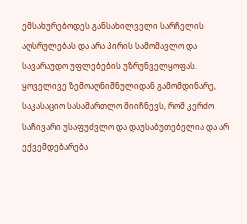ემსახურებოდეს განსახილველი სარჩელის აღსრულებას და არა პირის სამომავლო და სავარაუდო უფლებების უზრუნველყოფას.
ყოველივე ზემოაღნიშნულიდან გამომდინარე, საკასაციო სასამართლო მიიჩნევს, რომ კერძო საჩივარი უსაფუძვლო და დაუსაბუთებელია და არ ექვემდებარება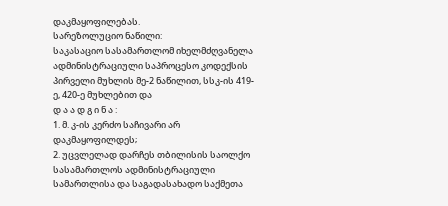დაკმაყოფილებას.
სარეზოლუციო ნაწილი:
საკასაციო სასამართლომ იხელმძღვანელა ადმინისტრაციული საპროცესო კოდექსის პირველი მუხლის მე-2 ნაწილით, სსკ-ის 419-ე, 420-ე მუხლებით და
დ ა ა დ გ ი ნ ა :
1. მ. კ-ის კერძო საჩივარი არ დაკმაყოფილდეს;
2. უცვლელად დარჩეს თბილისის საოლქო სასამართლოს ადმინისტრაციული სამართლისა და საგადასახადო საქმეთა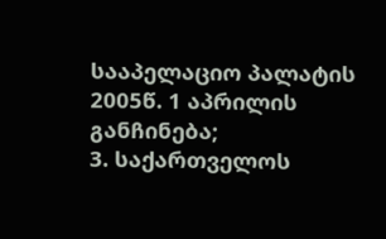სააპელაციო პალატის 2005წ. 1 აპრილის განჩინება;
3. საქართველოს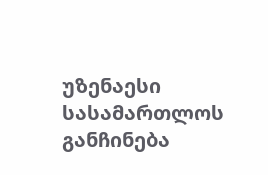უზენაესი სასამართლოს განჩინება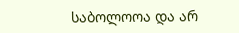საბოლოოა და არ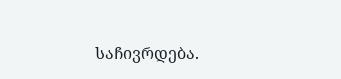საჩივრდება.